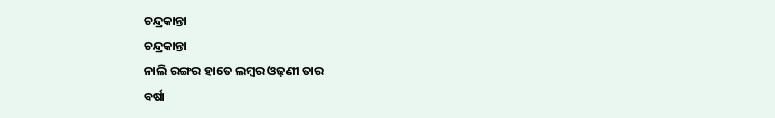ଚନ୍ଦ୍ରକାନ୍ତା
ଚନ୍ଦ୍ରକାନ୍ତା
ନାଲି ରଙ୍ଗର ହାତେ ଲମ୍ବର ଓଢ଼ଣୀ ତାର
ବର୍ଷା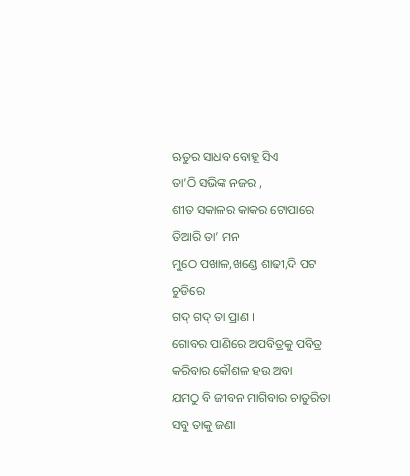ଋତୁର ସାଧବ ବୋହୂ ସିଏ
ତା’ଠି ସଭିଙ୍କ ନଜର ,
ଶୀତ ସକାଳର କାକର ଟୋପାରେ
ତିଆରି ତା’ ମନ
ମୁଠେ ପଖାଳ,ଖଣ୍ଡେ ଶାଢୀ,ଦି ପଟ ଚୁଡିରେ
ଗଦ୍ ଗଦ୍ ତା ପ୍ରାଣ ।
ଗୋବର ପାଣିରେ ଅପବିତ୍ରକୁ ପବିତ୍ର
କରିବାର କୌଶଳ ହଉ ଅବା
ଯମଠୁ ବି ଜୀବନ ମାଗିବାର ଚାତୁରିତା
ସବୁ ତାକୁ ଜଣା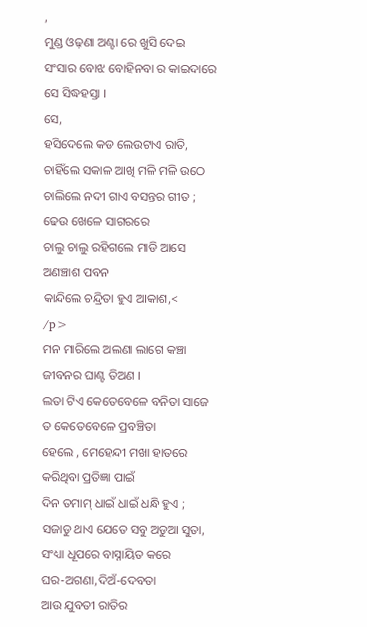,
ମୁଣ୍ଡ ଓଢ଼ଣା ଅଣ୍ଟା ରେ ଖୁସି ଦେଇ
ସଂସାର ବୋଝ ବୋହିନବା ର କାଇଦାରେ
ସେ ସିଦ୍ଧହସ୍ତା ।
ସେ,
ହସିଦେଲେ କଡ ଲେଉଟାଏ ରାତି,
ଚାହିଁଲେ ସକାଳ ଆଖି ମଳି ମଳି ଉଠେ
ଚାଲିଲେ ନଦୀ ଗାଏ ବସନ୍ତର ଗୀତ ;
ଢେଉ ଖେଳେ ସାଗରରେ
ଚାଲୁ ଚାଲୁ ରହିଗଲେ ମାଡି ଆସେ
ଅଣଞ୍ଚାଶ ପବନ
କାନ୍ଦିଲେ ଚନ୍ଦ୍ରିତା ହୁଏ ଆକାଶ,<
/p>
ମନ ମାରିଲେ ଅଲଣା ଲାଗେ କଞ୍ଚା
ଜୀବନର ଘାଣ୍ଟ ତିଅଣ ।
ଲତା ଟିଏ କେତେବେଳେ ବନିତା ସାଜେ
ତ କେତେବେଳେ ପ୍ରବଞ୍ଚିତା
ହେଲେ , ମେହେନ୍ଦୀ ମଖା ହାତରେ
କରିଥିବା ପ୍ରତିଜ୍ଞା ପାଇଁ
ଦିନ ତମାମ୍ ଧାଇଁ ଧାଇଁ ଧନ୍ଧି ହୁଏ ;
ସଜାଡୁ ଥାଏ ଯେତେ ସବୁ ଅଡୁଆ ସୁତା,
ସଂଧ୍ୟା ଧୂପରେ ବାସ୍ନାୟିତ କରେ
ଘର-ଅଗଣା,ଦିଅଁ-ଦେବତା
ଆଉ ଯୁବତୀ ରାତିର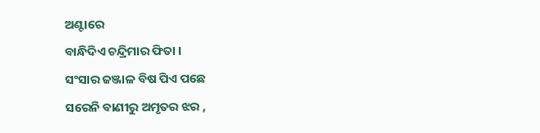ଅଣ୍ଟାରେ
ବାନ୍ଧିଦିଏ ଚନ୍ଦ୍ରିମାର ଫିତା ।
ସଂସାର ଜଞ୍ଜାଳ ବିଷ ପିଏ ପଛେ
ସରେନି ବାଣୀରୁ ଅମୃତର ଝର ,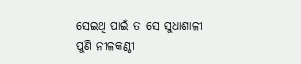ସେଇଥି ପାଇଁ ତ ସେ ସୁଧାଶାଳୀ
ପୁଣି ନୀଳକଣ୍ଠୀ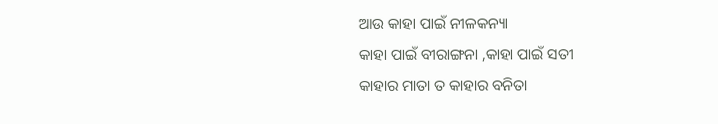ଆଉ କାହା ପାଇଁ ନୀଳକନ୍ୟା
କାହା ପାଇଁ ବୀରାଙ୍ଗନା ,କାହା ପାଇଁ ସତୀ
କାହାର ମାତା ତ କାହାର ବନିତା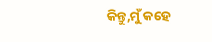କିନ୍ତୁ,ମୁଁ କହେ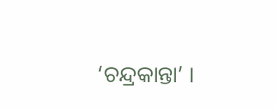‘ଚନ୍ଦ୍ରକାନ୍ତା’ ।